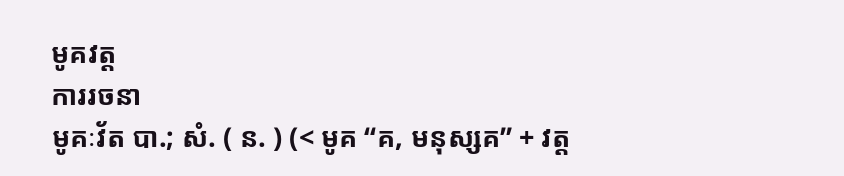មូគវត្ត
ការរចនា
មូគៈវ័ត បា.; សំ. ( ន. ) (< មូគ “គ, មនុស្សគ” + វត្ត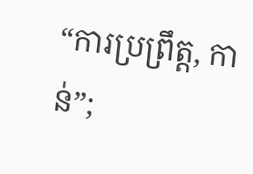“ការប្រព្រឹត្ត, កាន់”;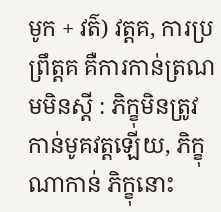មូក + វត៌) វត្តគ, ការប្រព្រឹត្តគ គឺការកាន់ត្រណមមិនស្ដី : ភិក្ខុមិនត្រូវកាន់មូគវត្តឡើយ, ភិក្ខុណាកាន់ ភិក្ខុនោះ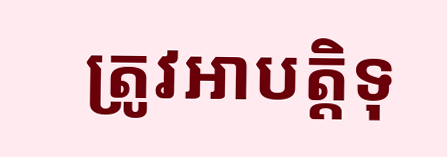ត្រូវអាបត្តិទុ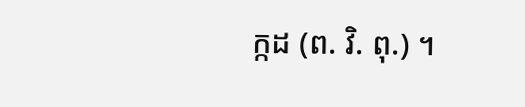ក្កដ (ព. វិ. ពុ.) ។